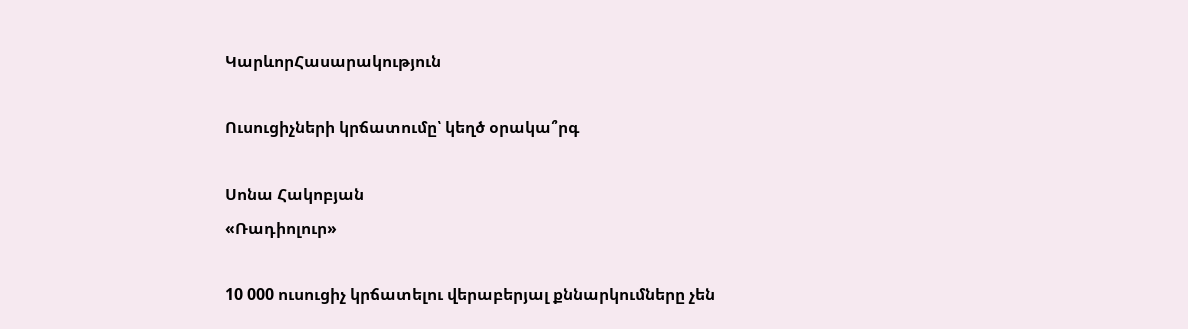ԿարևորՀասարակություն

Ուսուցիչների կրճատումը՝ կեղծ օրակա՞րգ

Սոնա Հակոբյան
«Ռադիոլուր»

10 000 ուսուցիչ կրճատելու վերաբերյալ քննարկումները չեն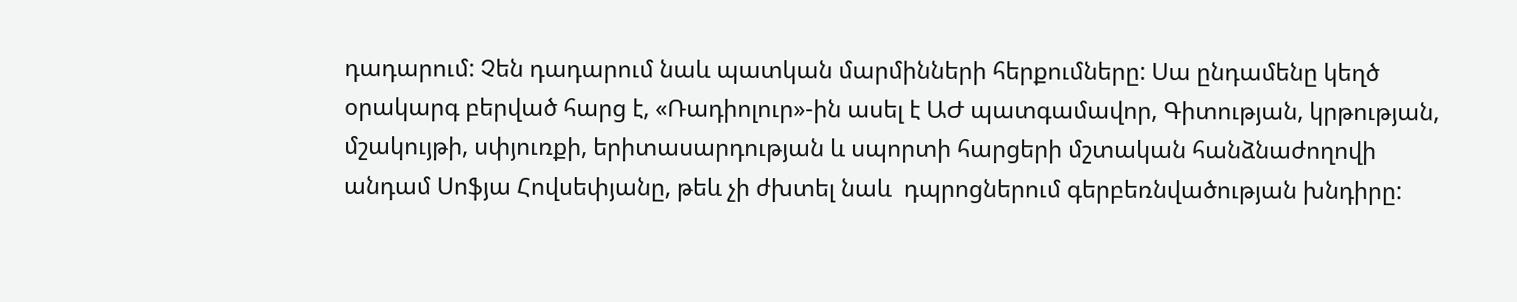դադարում: Չեն դադարում նաև պատկան մարմինների հերքումները: Սա ընդամենը կեղծ օրակարգ բերված հարց է, «Ռադիոլուր»-ին ասել է ԱԺ պատգամավոր, Գիտության, կրթության, մշակույթի, սփյուռքի, երիտասարդության և սպորտի հարցերի մշտական հանձնաժողովի անդամ Սոֆյա Հովսեփյանը, թեև չի ժխտել նաև  դպրոցներում գերբեռնվածության խնդիրը: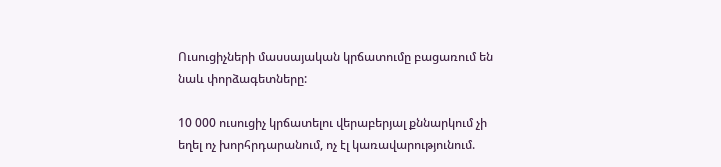Ուսուցիչների մասսայական կրճատումը բացառում են նաև փորձագետները:

10 000 ուսուցիչ կրճատելու վերաբերյալ քննարկում չի եղել ոչ խորհրդարանում, ոչ էլ կառավարությունում.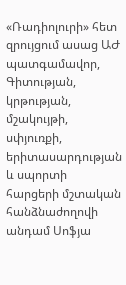«Ռադիոլուրի» հետ զրույցում ասաց ԱԺ պատգամավոր, Գիտության, կրթության, մշակույթի, սփյուռքի, երիտասարդության և սպորտի հարցերի մշտական հանձնաժողովի անդամ Սոֆյա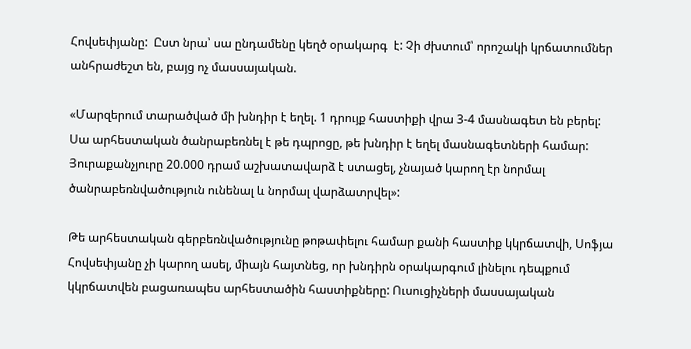Հովսեփյանը:  Ըստ նրա՝ սա ընդամենը կեղծ օրակարգ  է: Չի ժխտում՝ որոշակի կրճատումներ անհրաժեշտ են, բայց ոչ մասսայական.

«Մարզերում տարածված մի խնդիր է եղել. 1 դրույք հաստիքի վրա 3-4 մասնագետ են բերել: Սա արհեստական ծանրաբեռնել է թե դպրոցը, թե խնդիր է եղել մասնագետների համար: Յուրաքանչյուրը 20.000 դրամ աշխատավարձ է ստացել, չնայած կարող էր նորմալ ծանրաբեռնվածություն ունենալ և նորմալ վարձատրվել»:

Թե արհեստական գերբեռնվածությունը թոթափելու համար քանի հաստիք կկրճատվի, Սոֆյա Հովսեփյանը չի կարող ասել, միայն հայտնեց, որ խնդիրն օրակարգում լինելու դեպքում կկրճատվեն բացառապես արհեստածին հաստիքները: Ուսուցիչների մասսայական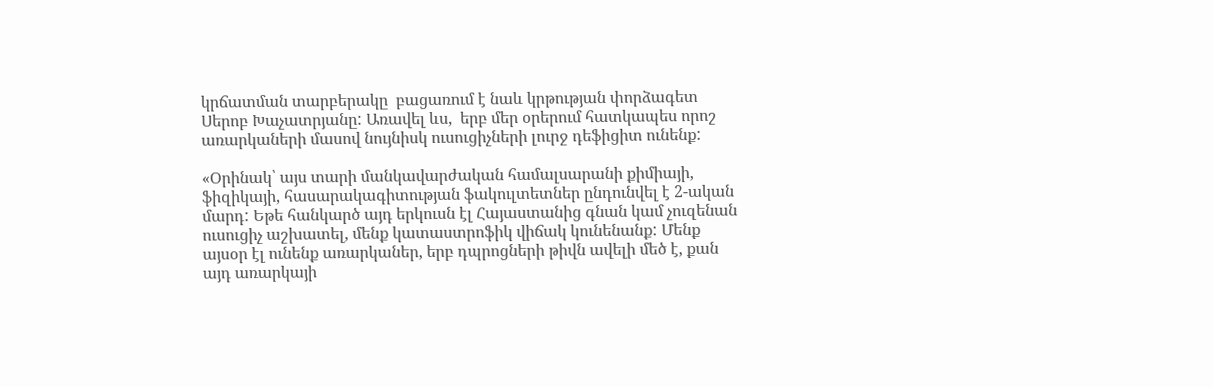կրճատման տարբերակը  բացառում է նաև կրթության փորձագետ Սերոբ Խաչատրյանը: Առավել ևս,  երբ մեր օրերում հատկապես որոշ առարկաների մասով նույնիսկ ուսուցիչների լուրջ դեֆիցիտ ունենք:

«Օրինակ՝ այս տարի մանկավարժական համալսարանի քիմիայի, ֆիզիկայի, հասարակագիտության ֆակուլտետներ ընդունվել է 2-ական մարդ: Եթե հանկարծ այդ երկուսն էլ Հայաստանից գնան կամ չուզենան ուսուցիչ աշխատել, մենք կատաստրոֆիկ վիճակ կունենանք: Մենք այսօր էլ ունենք առարկաներ, երբ դպրոցների թիվն ավելի մեծ է, քան այդ առարկայի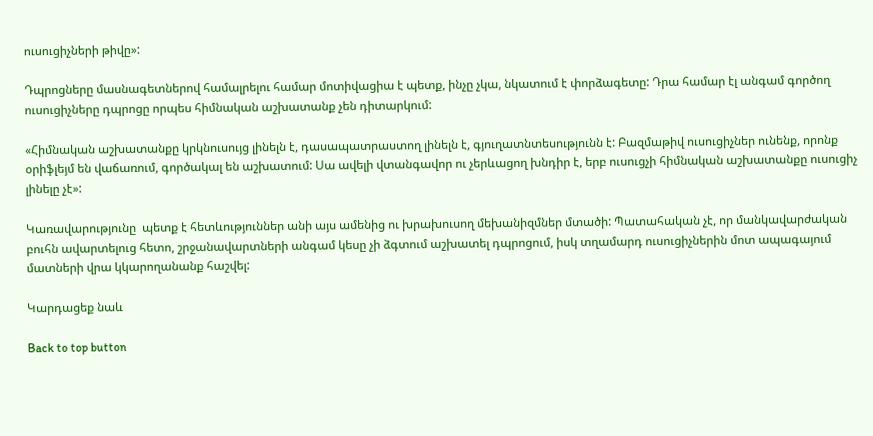ուսուցիչների թիվը»:

Դպրոցները մասնագետներով համալրելու համար մոտիվացիա է պետք, ինչը չկա, նկատում է փորձագետը: Դրա համար էլ անգամ գործող ուսուցիչները դպրոցը որպես հիմնական աշխատանք չեն դիտարկում:

«Հիմնական աշխատանքը կրկնուսույց լինելն է, դասապատրաստող լինելն է, գյուղատնտեսությունն է: Բազմաթիվ ուսուցիչներ ունենք, որոնք օրիֆլեյմ են վաճառում, գործակալ են աշխատում: Սա ավելի վտանգավոր ու չերևացող խնդիր է, երբ ուսուցչի հիմնական աշխատանքը ուսուցիչ լինելը չէ»:

Կառավարությունը  պետք է հետևություններ անի այս ամենից ու խրախուսող մեխանիզմներ մտածի: Պատահական չէ, որ մանկավարժական բուհն ավարտելուց հետո, շրջանավարտների անգամ կեսը չի ձգտում աշխատել դպրոցում, իսկ տղամարդ ուսուցիչներին մոտ ապագայում մատների վրա կկարողանանք հաշվել:

Կարդացեք նաև

Back to top button